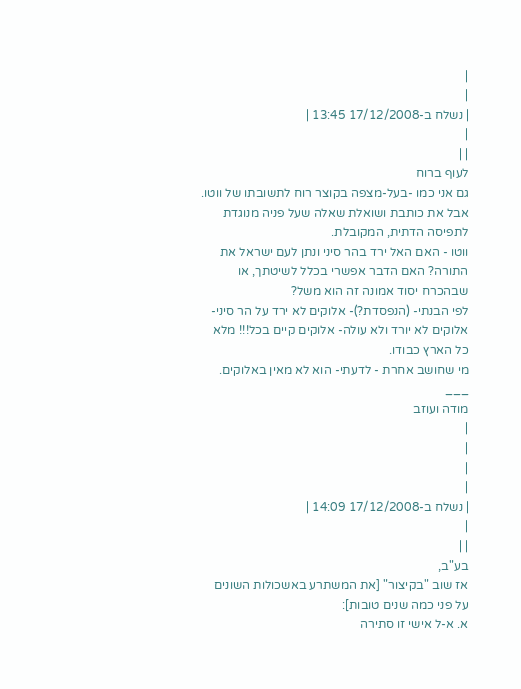|
|
| נשלח ב-17/12/2008 13:45 |
|
| |
לעוף ברוח
גם אני כמו -בעל-מצפה בקוצר רוח לתשובתו של ווטו. אבל את כותבת ושואלת שאלה שעל פניה מנוגדת לתפיסה הדתית, המקובלת.
ווטו - האם האל ירד בהר סיני ונתן לעם ישראל את התורה? האם הדבר אפשרי בכלל לשיטתך, או שבהכרח יסוד אמונה זה הוא משל?
לפי הבנתי- (הנפסדת?)- אלוקים לא ירד על הר סיני- אלוקים לא יורד ולא עולה- אלוקים קיים בכל!!! מלא כל הארץ כבודו.
מי שחושב אחרת - לדעתי- הוא לא מאין באלוקים.
___
מודה ועוזב
|
|
|
|
| נשלח ב-17/12/2008 14:09 |
|
| |
בע"ב,
אז שוב "בקיצור" [את המשתרע באשכולות השונים על פני כמה שנים טובות]:
א. א-ל אישי זו סתירה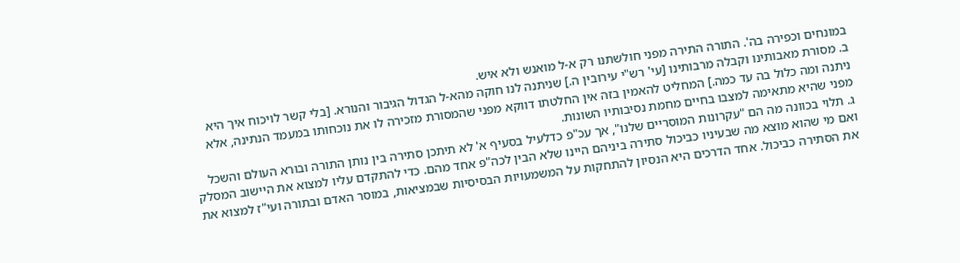במונחים וכפירה בה'. התורה התירה מפני חולשתנו רק א-ל מואנש ולא איש.
ב. מסורת מאבותינו וקבלה מרבותינו [עי' רש"י עירובין ה.] שניתנה לנו חוקה מהא-ל הגדול הגיבור והנורא. [בלי קשר לויכוח איך היא ניתנה ומה כלול בה עד כמה.] המחליט להאמין בזה אין החלטתו דווקא מפני שהמסורת מזכירה לו את נוכחותו במעמד הנתינה, אלא מפני שהיא מתאימה למצבו בחיים מחמת נסיבותיו השונות.
ג. תלוי בכוונה מה הם "עקרונות המוסריים שלנו", אך עכ"פ כדלעיל בסעיף א' לא תיתכן סתירה בין נותן התורה ובורא העולם והשכל ואם מי שהוא מוצא מה שבעיניו כביכול סתירה ביניהם היינו שלא הבין לכה"פ אחד מהם. כדי להתקדם עליו למצוא את היישוב המסלק את הסתירה כביכול. אחד הדרכים היא הנסיון להתחקות על המשמעויות הבסיסיות שבמציאות, במוסר האדם ובתורה ועי"ז למצוא את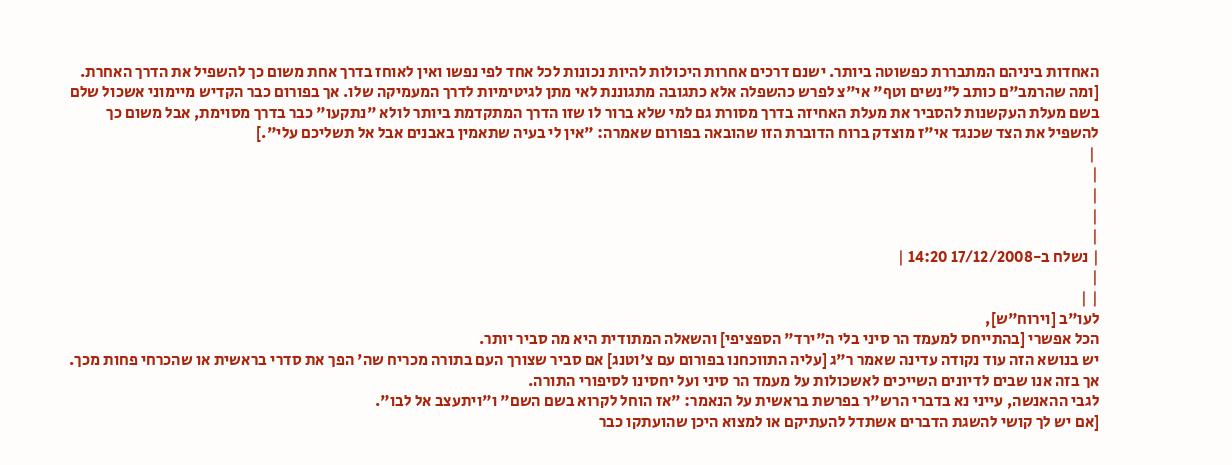האחדות ביניהם המתבררת כפשוטה ביותר. ישנם דרכים אחרות היכולות להיות נכונות לכל אחד לפי נפשו ואין לאוחז בדרך אחת משום כך להשפיל את הדרך האחרת. [ומה שהרמב"ם כותב ל"נשים וטף" אי"צ לפרש כהשפלה אלא כתגובה מתגוננת לאי מתן לגיטימיות לדרך המעמיקה שלו. אך בפורום כבר הקדיש מיימוני אשכול שלם בשם מעלת העקשנות להסביר את מעלת האחיזה בדרך מסורת גם למי שלא ברור לו שזו הדרך המתקדמת ביותר לולא "נתקעו" כבר בדרך מסוימת, אבל משום כך להשפיל את הצד שכנגד אי"ז מוצדק ברוח הדוברת הזו שהובאה בפורום שאמרה: "אין לי בעיה שתאמין באבנים אבל אל תשליכם עלי".]
 |
|
|
|
|
| נשלח ב-17/12/2008 14:20 |
|
| |
לעו"ב [וירוח"ש],
הכל אפשרי [בהתייחס למעמד הר סיני בלי ה"ירד" הספציפי] והשאלה המתודית היא מה סביר יותר.
יש בנושא הזה עוד נקודה עדינה שאמר ר"ג [עליה התווכחנו בפורום עם צ'וטנג] אם סביר שצורך העם בתורה מכריח שה' הפך את סדרי בראשית או שהכרחי פחות מכך. אך בזה אנו שבים לדיונים השייכים לאשכולות על מעמד הר סיני ועל יחסינו לסיפורי התורה.
לגבי ההאנשה, עייני נא בדברי הרש"ר בפרשת בראשית על הנאמר: "אז הוחל לקרוא בשם השם" ו"ויתעצב אל לבו".
[אם יש לך קושי להשגת הדברים אשתדל להעתיקם או למצוא היכן שהועתקו כבר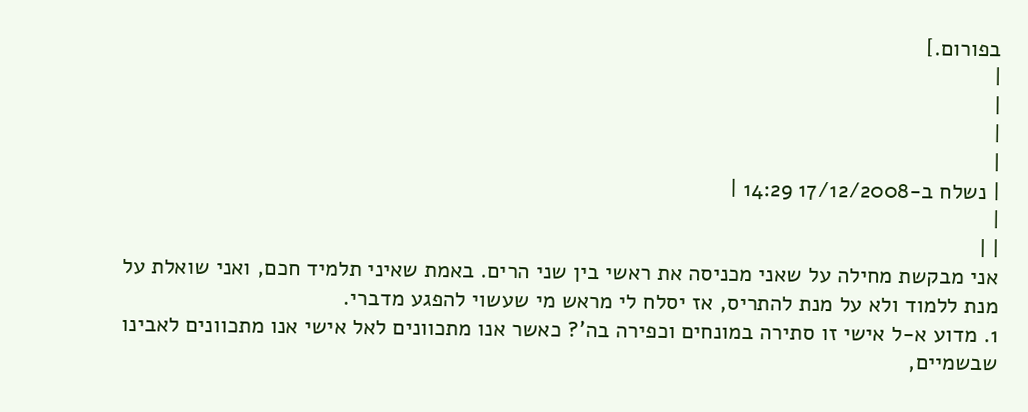בפורום.]
|
|
|
|
| נשלח ב-17/12/2008 14:29 |
|
| |
אני מבקשת מחילה על שאני מכניסה את ראשי בין שני הרים. באמת שאיני תלמיד חכם, ואני שואלת על מנת ללמוד ולא על מנת להתריס, אז יסלח לי מראש מי שעשוי להפגע מדברי.
1. מדוע א-ל אישי זו סתירה במונחים וכפירה בה'? כאשר אנו מתכוונים לאל אישי אנו מתכוונים לאבינו שבשמיים,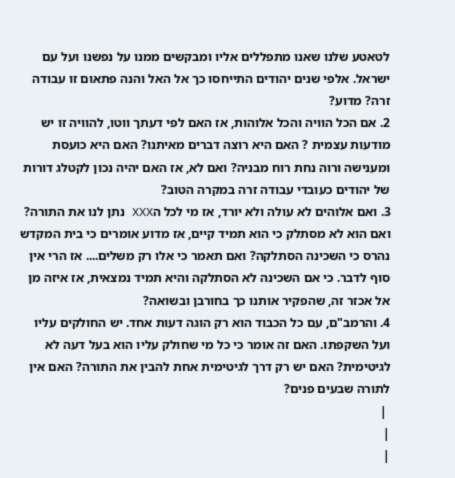לטאטע שלנו שאנו מתפללים אליו ומבקשים ממנו על נפשנו ועל עם ישראל. אלפי שנים יהודים התייחסו כך אל האל והנה פתאום זו עבודה זרה? מדוע?
2. אם הכל הוויה והכל אלוהות, אז האם לפי דעתך ווטו, להוויה זו יש מודעות עצמית ? האם היא רוצה דברים מאיתנו? האם היא כועסת ומענישה ורוה נחת רוח מבניה? ואם לא, אז האם יהיה נכון לקטלג דורות של יהודים כעובדי עבודה זרה במקרה הטוב?
3. ואם אלוהים לא עולה ולא יורד, אז מי לכל הXXX נתן לנו את התורה? ואם הוא לא מסתלק כי הוא תמיד קיים, אז מדוע אומרים כי בית המקדש נהרס כי השכינה הסתלקה? ואם תאמר כי אלו רק משלים.... אז הרי אין סוף לדבר. כי אם השכינה לא הסתלקה והיא תמיד נמצאית, אז איזה מן אל אכזר זה, שהפקיר אותנו כך בחורבן ובשואה?
4. והרמב"ם, עם כל הכבוד הוא רק הוגה דעות אחד. יש החולקים עליו ועל השקפתו. האם זה אומר כי כל מי שחולק עליו הוא בעל דעה לא לגיטימית? האם יש רק דרך לגיטימית אחת להבין את התורה? האם אין לתורה שבעים פנים?
 |
|
|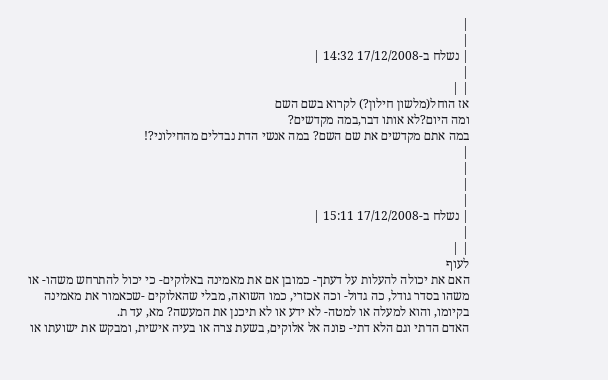|
|
| נשלח ב-17/12/2008 14:32 |
|
| |
אז הוחל(מלשון חילון?) לקרוא בשם השם
ומה היום?לא אותו דבר,במה מקדשים?
במה אתם מקדשים את שם השם? במה אנשי הדת נבדלים מהחילוני?!
|
|
|
|
| נשלח ב-17/12/2008 15:11 |
|
| |
לעוף
האם את יכולה להעלות על דעתך- כמובן אם את מאמינה באלוקים- כי יכול להתרחש משהו- או משהו בסדר גודל, כה גדול- וכה אכזרי, כמו השואה, מבלי שהאלוקים -שכאמור את מאמינה בקיומו, והוא למעלה או למטה- לא ידע או לא תיכנן את המעשה? מא, עד ת.
האדם הדתי וגם הלא דתי- פונה אל אלוקים, בשעת צרה או בעיה אישית, ומבקש את ישועתו או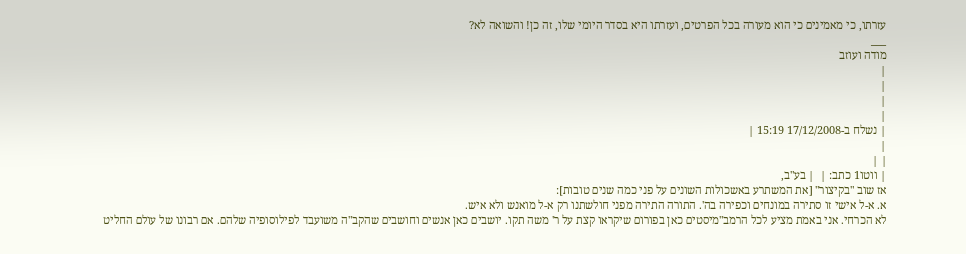עזרתו, כי מאמינים כי הוא מעורה בכל הפרטים, ועזרתו היא בסדר היומי שלו, זה כן! והשואה לא?
___
מודה ועוזב
|
|
|
|
| נשלח ב-17/12/2008 15:19 |
|
| |
| ווטו1 כתב: |  | בע"ב,
אז שוב "בקיצור" [את המשתרע באשכולות השונים על פני כמה שנים טובות]:
א. א-ל אישי זו סתירה במונחים וכפירה בה'. התורה התירה מפני חולשתנו רק א-ל מואנש ולא איש.
לא הכרחי. אני באמת מציע לכל הרמב"מיסטים כאן בפורום שיקראו קצת על ר' משה תקו. יושבים כאן אנשים וחושבים שהקב"ה משועבד לפילוסופיה שלהם. אם רבונו של עולם החליט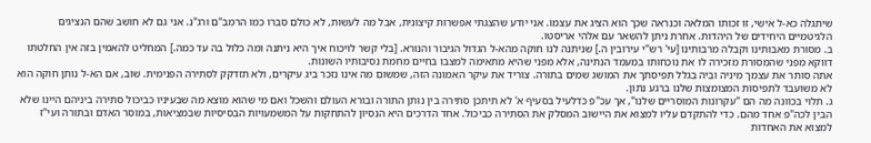שיתגלה כא-ל אישי, זו זכותו המלאה וכנראה שכך הוא הציג את עצמו. אני יודע שהצגתי אפשרות קיצונית, אבל מה לעשות, לא כולם סברו כמו הרמב"ם ורג"נ. אני גם לא חושב שהם הנציגים הלגיטמיים היחידים של היהדות. אחרת ניתן להשאר עם אלהי אריסטו.
ב. מסורת מאבותינו וקבלה מרבותינו [עי' רש"י עירובין ה.] שניתנה לנו חוקה מהא-ל הגדול הגיבור והנורא. [בלי קשר לויכוח איך היא ניתנה ומה כלול בה עד כמה.] המחליט להאמין בזה אין החלטתו דווקא מפני שהמסורת מזכירה לו את נוכחותו במעמד הנתינה, אלא מפני שהיא מתאימה למצבו בחיים מחמת נסיבותיו השונות.
אתה סותר את עצמך מיניה וביה בגלל תפיסתך את המושג שמים בתורה. צוריד את עיקר האמונה הזה, שמשום מה אינו נזכר ביג עיקרים, ולא תזדקק לסתירה הפנימית. שוב, אם הא-ל נותן חוקה הוא לא משועבד לתפיסות המצומצות שלנו ברגע נתון.
ג. תלוי בכוונה מה הם "עקרונות המוסריים שלנו", אך עכ"פ כדלעיל בסעיף א' לא תיתכן סתירה בין נותן התורה ובורא העולם והשכל ואם מי שהוא מוצא מה שבעיניו כביכול סתירה ביניהם היינו שלא הבין לכה"פ אחד מהם. כדי להתקדם עליו למצוא את היישוב המסלק את הסתירה כביכול. אחד הדרכים היא הנסיון להתחקות על המשמעויות הבסיסיות שבמציאות, במוסר האדם ובתורה ועי"ז למצוא את האחדות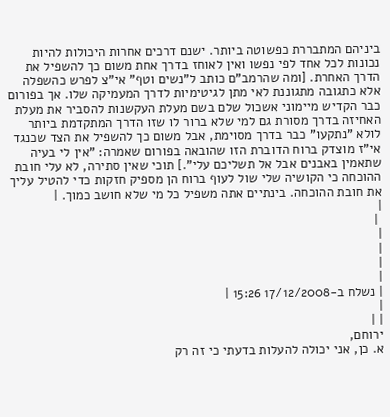ביניהם המתבררת כפשוטה ביותר. ישנם דרכים אחרות היכולות להיות נכונות לכל אחד לפי נפשו ואין לאוחז בדרך אחת משום כך להשפיל את הדרך האחרת. [ומה שהרמב"ם כותב ל"נשים וטף" אי"צ לפרש כהשפלה אלא כתגובה מתגוננת לאי מתן לגיטימיות לדרך המעמיקה שלו. אך בפורום כבר הקדיש מיימוני אשכול שלם בשם מעלת העקשנות להסביר את מעלת האחיזה בדרך מסורת גם למי שלא ברור לו שזו הדרך המתקדמת ביותר לולא "נתקעו" כבר בדרך מסוימת, אבל משום כך להשפיל את הצד שכנגד אי"ז מוצדק ברוח הדוברת הזו שהובאה בפורום שאמרה: "אין לי בעיה שתאמין באבנים אבל אל תשליכם עלי".] תוכי שאין סתירה, לא עלי חובת ההוכחה כי הקושיה שלי שול לעוף ברוח הן מספיק חזקות כדי להטיל עליך את חובת ההוכחה. בינתיים אתה משפיל כל מי שלא חושב כמוך. |
|
 |
|
|
|
|
| נשלח ב-17/12/2008 15:26 |
|
| |
ירוחם,
א. כן, אני יכולה להעלות בדעתי כי זה רק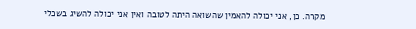מקרה. כן, אני יכולה להאמין שהשואה היתה לטובה ואין אני יכולה להשיג בשכלי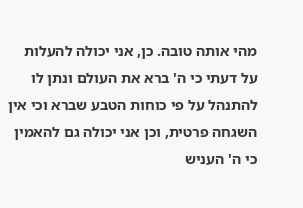מהי אותה טובה. כן, אני יכולה להעלות על דעתי כי ה' ברא את העולם ונתן לו להתנהל על פי כוחות הטבע שברא וכי אין השגחה פרטית, וכן אני יכולה גם להאמין כי ה' העניש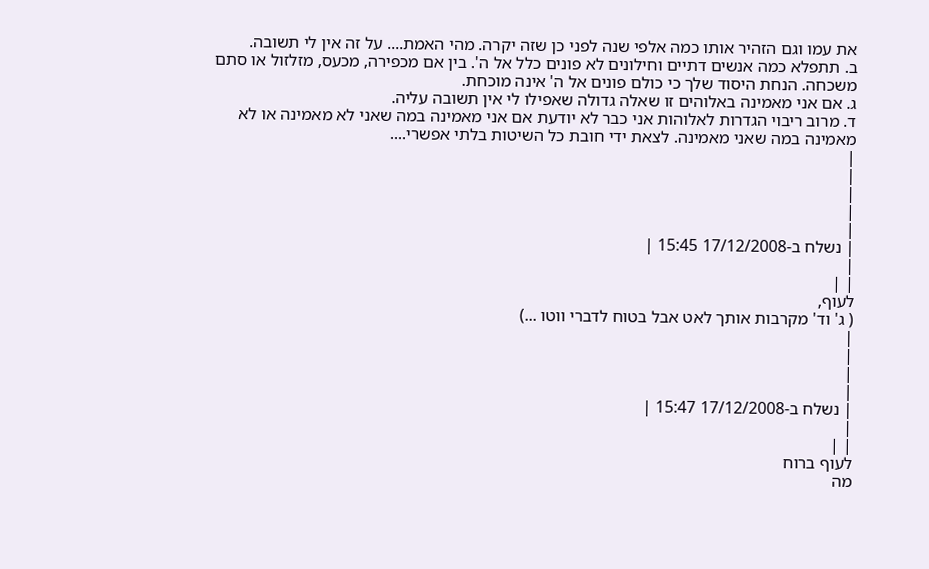את עמו וגם הזהיר אותו כמה אלפי שנה לפני כן שזה יקרה. מהי האמת.... על זה אין לי תשובה.
ב. תתפלא כמה אנשים דתיים וחילונים לא פונים כלל אל ה'. בין אם מכפירה, מכעס, מזלזול או סתם משכחה. הנחת היסוד שלך כי כולם פונים אל ה' אינה מוכחת.
ג. אם אני מאמינה באלוהים זו שאלה גדולה שאפילו לי אין תשובה עליה.
ד. מרוב ריבוי הגדרות לאלוהות אני כבר לא יודעת אם אני מאמינה במה שאני לא מאמינה או לא מאמינה במה שאני מאמינה. לצאת ידי חובת כל השיטות בלתי אפשרי....
|
|
|
|
|
| נשלח ב-17/12/2008 15:45 |
|
| |
לעוף,
( ג' וד' מקרבות אותך לאט אבל בטוח לדברי ווטו ...)
|
|
|
|
| נשלח ב-17/12/2008 15:47 |
|
| |
לעוף ברוח
מה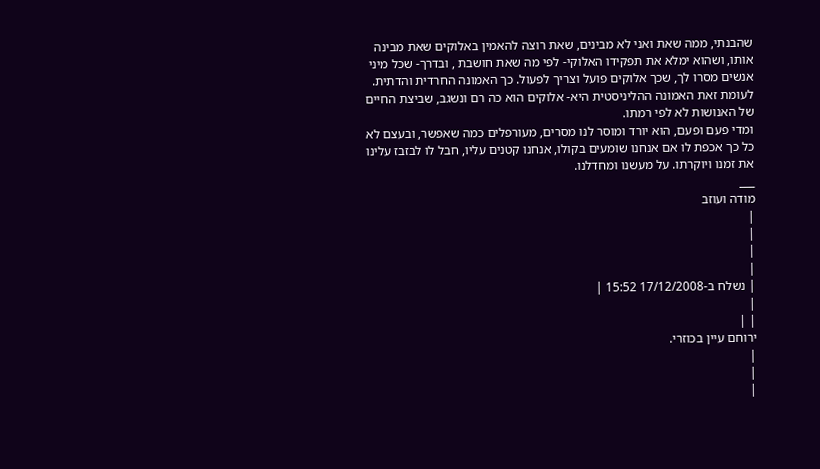שהבנתי, ממה שאת ואני לא מבינים, שאת רוצה להאמין באלוקים שאת מבינה אותו, ושהוא ימלא את תפקידו האלוקי- לפי מה שאת חושבת , ובדרך- שכל מיני אנשים מסרו לך, שכך אלוקים פועל וצריך לפעול. כך האמונה החרדית והדתית.
לעומת זאת האמונה ההליניסטית היא- אלוקים הוא כה רם ונשגב, שביצת החיים של האנושות לא לפי רמתו.
ומדי פעם ופעם, הוא יורד ומוסר לנו מסרים, מעורפלים כמה שאפשר, ובעצם לא כל כך אכפת לו אם אנחנו שומעים בקולו, אנחנו קטנים עליו, חבל לו לבזבז עלינו את זמנו ויוקרתו. על מעשנו ומחדלנו.
___
מודה ועוזב
|
|
|
|
| נשלח ב-17/12/2008 15:52 |
|
| |
ירוחם עיין בכוזרי.
|
|
|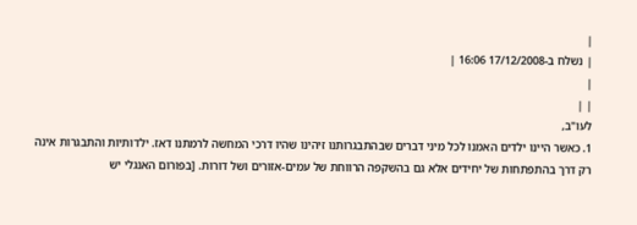|
| נשלח ב-17/12/2008 16:06 |
|
| |
לעו"ב,
1. כאשר היינו ילדים האמנו לכל מיני דברים שבהתבגרותנו זיהינו שהיו דרכי המחשה לרמתנו דאז. ילדותיות והתבגרות אינה רק דרך בהתפתחות של יחידים אלא גם בהשקפה הרווחת של עמים-אזורים ושל דורות. [בפורום האנגלי יש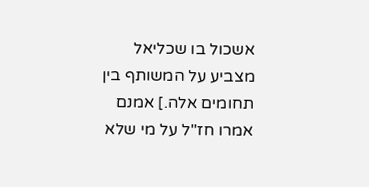אשכול בו שכליאל מצביע על המשותף בין תחומים אלה.] אמנם אמרו חז"ל על מי שלא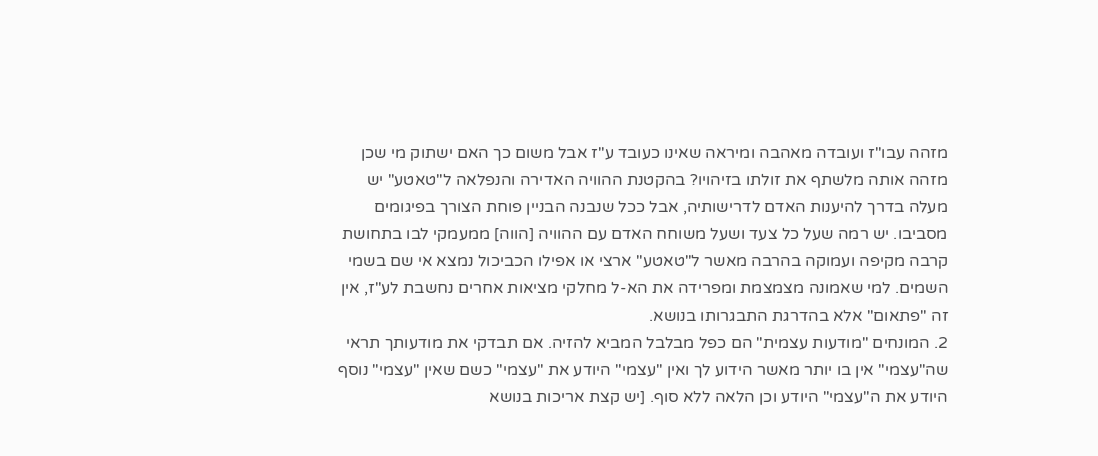מזהה עבו"ז ועובדה מאהבה ומיראה שאינו כעובד ע"ז אבל משום כך האם ישתוק מי שכן מזהה אותה מלשתף את זולתו בזיהויו? בהקטנת ההוויה האדירה והנפלאה ל"טאטע" יש מעלה בדרך להיענות האדם לדרישותיה, אבל ככל שנבנה הבניין פוחת הצורך בפיגומים מסביבו. יש רמה שעל כל צעד ושעל משוחח האדם עם ההוויה [הווה] ממעמקי לבו בתחושת קרבה מקיפה ועמוקה בהרבה מאשר ל"טאטע" ארצי או אפילו הכביכול נמצא אי שם בשמי השמים. למי שאמונה מצמצמת ומפרידה את הא-ל מחלקי מציאות אחרים נחשבת לע"ז, אין זה "פתאום" אלא בהדרגת התבגרותו בנושא.
2. המונחים "מודעות עצמית" הם כפל מבלבל המביא להזיה. אם תבדקי את מודעותך תראי שה"עצמי" אין בו יותר מאשר הידוע לך ואין "עצמי" היודע את "עצמי" כשם שאין "עצמי" נוסף היודע את ה"עצמי" היודע וכן הלאה ללא סוף. [יש קצת אריכות בנושא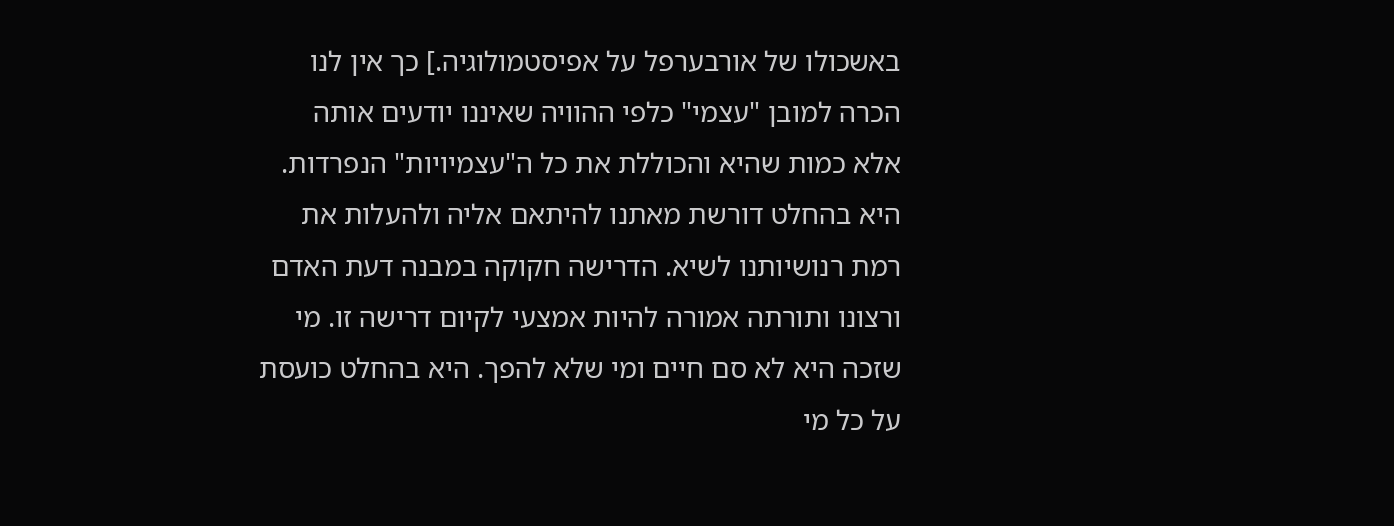באשכולו של אורבערפל על אפיסטמולוגיה.] כך אין לנו הכרה למובן "עצמי" כלפי ההוויה שאיננו יודעים אותה אלא כמות שהיא והכוללת את כל ה"עצמיויות" הנפרדות. היא בהחלט דורשת מאתנו להיתאם אליה ולהעלות את רמת רנושיותנו לשיא. הדרישה חקוקה במבנה דעת האדם ורצונו ותורתה אמורה להיות אמצעי לקיום דרישה זו. מי שזכה היא לא סם חיים ומי שלא להפך. היא בהחלט כועסת על כל מי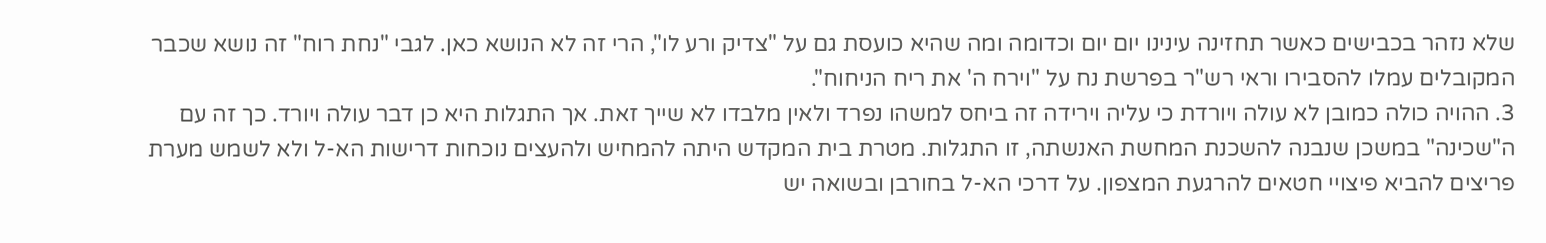שלא נזהר בכבישים כאשר תחזינה עינינו יום יום וכדומה ומה שהיא כועסת גם על "צדיק ורע לו", הרי זה לא הנושא כאן. לגבי "נחת רוח" זה נושא שכבר המקובלים עמלו להסבירו וראי רש"ר בפרשת נח על "וירח ה' את ריח הניחוח".
3. ההויה כולה כמובן לא עולה ויורדת כי עליה וירידה זה ביחס למשהו נפרד ולאין מלבדו לא שייך זאת. אך התגלות היא כן דבר עולה ויורד. כך זה עם ה"שכינה" במשכן שנבנה להשכנת המחשת האנשתה, זו התגלות. מטרת בית המקדש היתה להמחיש ולהעצים נוכחות דרישות הא-ל ולא לשמש מערת פריצים להביא פיצויי חטאים להרגעת המצפון. על דרכי הא-ל בחורבן ובשואה יש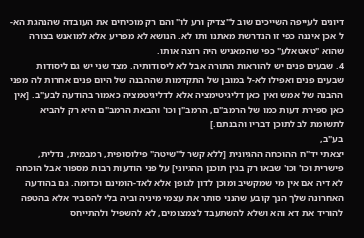דיונים לעייפה השייכים שוב ל"צדיק ורע לו" והם רק מוכיחים את העובדה שהנהגת הא-ל אכן איננה כפי זו הנדרשת מאתנו ותו לא. הנושא לא מפריע אלא למואנש בצורה שהוא "טאטאלע" כפי שהמאניש היה רוצה אותו.
4. שבעים פנים יש להוראות התורה אבל לא ליסודותיה. מצד שני יש גם ליסודות שבעים פנים ואפילו לא-ל במובן של התקדמות שההבנה של היום פנים אחרות לה מפני ההבנה של אמש ואין כאן דליגיטימציה אלא לדליגיטמציה כאמור בהודעה לבע"ב. [אין כאן ספירת דעות כמו של הרמב"ם, הרמב"ן וכו' והבאת הרמב"ם היא רק להביא לתשומת לב לתוכן דבריו והבנתם.]
בע"ב,
יצאתי יד"ח ההוכחה ההגיונית [ללא קשר ל"שיטה" פילוסופית, רמבמית, נדלית, פישרית וכו' וכו' שבאו רק בגין תוכנן ההגיוני] על פני הודעות רבות מספור אבל הוכחה לא דיה אם אין מי שמקשיב ומוכן לדון לגופן אלא לאד-הומינם וכדומה. גם בהודעה האחרונה שלך הנך קובע שהנני סותר את עצמי מיניה וביה בלי להסביר אלא בהטפה להוריד את דא והא ושלא להשתעבד לצמצומים, לא להשפיל ולהתייחס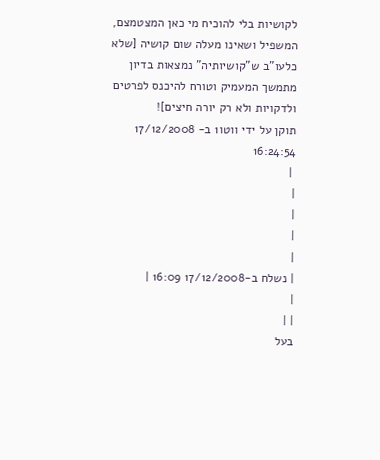לקושיות בלי להוכיח מי כאן המצטמצם, המשפיל ושאינו מעלה שום קושיה [שלא כלעו"ב ש"קושיותיה" נמצאות בדיון מתמשך המעמיק וטורח להיכנס לפרטים ולדקויות ולא רק יורה חיצים]!
תוקן על ידי ווטו1 ב- 17/12/2008 16:24:54
 |
|
|
|
|
| נשלח ב-17/12/2008 16:09 |
|
| |
בעל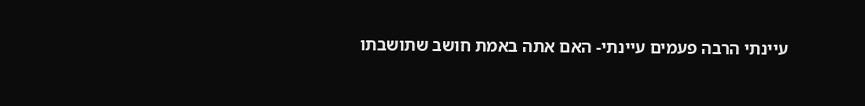עיינתי הרבה פעמים עיינתי- האם אתה באמת חושב שתושבתו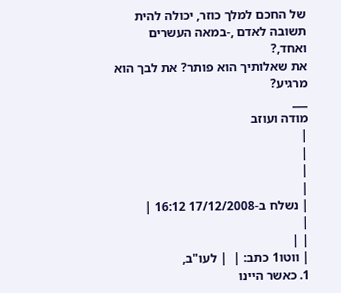של החכם למלך כוזר, יכולה להית תשובה לאדם ,-במאה העשרים ואחד,?
את שאלותיך הוא פותר? את לבך הוא מרגיע?
___
מודה ועוזב
|
|
|
|
| נשלח ב-17/12/2008 16:12 |
|
| |
| ווטו1 כתב: |  | לעו"ב,
1. כאשר היינו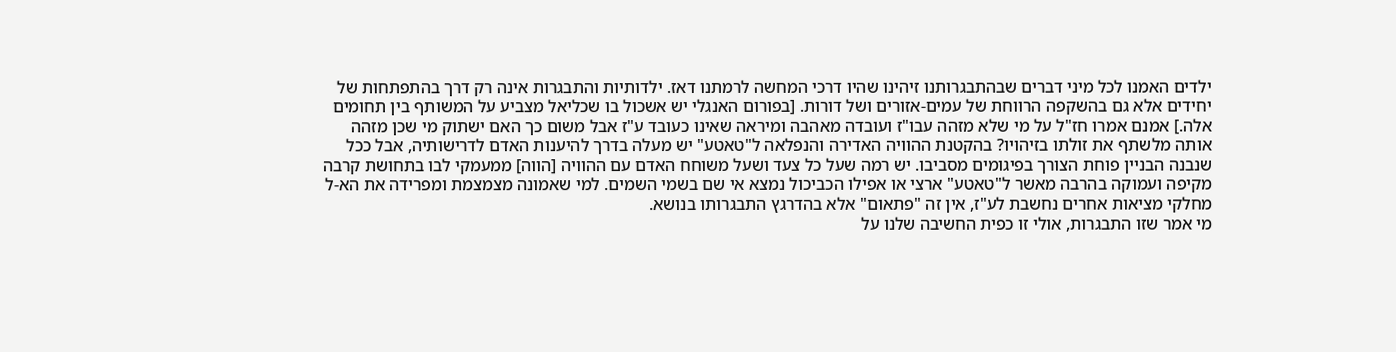ילדים האמנו לכל מיני דברים שבהתבגרותנו זיהינו שהיו דרכי המחשה לרמתנו דאז. ילדותיות והתבגרות אינה רק דרך בהתפתחות של יחידים אלא גם בהשקפה הרווחת של עמים-אזורים ושל דורות. [בפורום האנגלי יש אשכול בו שכליאל מצביע על המשותף בין תחומים אלה.] אמנם אמרו חז"ל על מי שלא מזהה עבו"ז ועובדה מאהבה ומיראה שאינו כעובד ע"ז אבל משום כך האם ישתוק מי שכן מזהה אותה מלשתף את זולתו בזיהויו? בהקטנת ההוויה האדירה והנפלאה ל"טאטע" יש מעלה בדרך להיענות האדם לדרישותיה, אבל ככל שנבנה הבניין פוחת הצורך בפיגומים מסביבו. יש רמה שעל כל צעד ושעל משוחח האדם עם ההוויה [הווה] ממעמקי לבו בתחושת קרבה מקיפה ועמוקה בהרבה מאשר ל"טאטע" ארצי או אפילו הכביכול נמצא אי שם בשמי השמים. למי שאמונה מצמצמת ומפרידה את הא-ל מחלקי מציאות אחרים נחשבת לע"ז, אין זה "פתאום" אלא בהדרגץ התבגרותו בנושא.
מי אמר שזו התבגרות, אולי זו כפית החשיבה שלנו על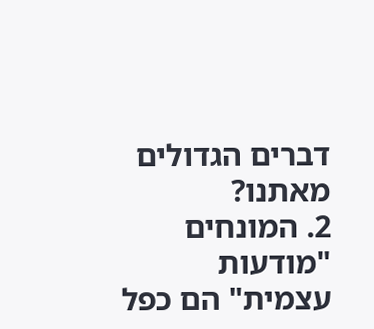דברים הגדולים מאתנו?
2. המונחים "מודעות עצמית" הם כפל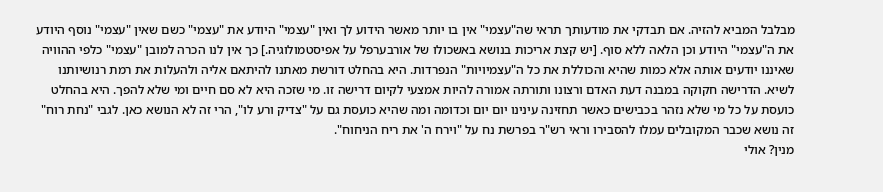מבלבל המביא להזיה. אם תבדקי את מודעותך תראי שה"עצמי" אין בו יותר מאשר הידוע לך ואין "עצמי" היודע את "עצמי" כשם שאין "עצמי" נוסף היודע את ה"עצמי" היודע וכן הלאה ללא סוף. [יש קצת אריכות בנושא באשכולו של אורבערפל על אפיסטמולוגיה.] כך אין לנו הכרה למובן "עצמי" כלפי ההוויה שאיננו יודעים אותה אלא כמות שהיא והכוללת את כל ה"עצמיויות" הנפרדות. היא בהחלט דורשת מאתנו להיתאם אליה ולהעלות את רמת רנושיותנו לשיא. הדרישה חקוקה במבנה דעת האדם ורצונו ותורתה אמורה להיות אמצעי לקיום דרישה זו. מי שזכה היא לא סם חיים ומי שלא להפך. היא בהחלט כועסת על כל מי שלא נזהר בכבישים כאשר תחזינה עינינו יום יום וכדומה ומה שהיא כועסת גם על "צדיק ורע לו", הרי זה לא הנושא כאן. לגבי "נחת רוח" זה נושא שכבר המקובלים עמלו להסבירו וראי רש"ר בפרשת נח על "וירח ה' את ריח הניחוח".
מנין? אולי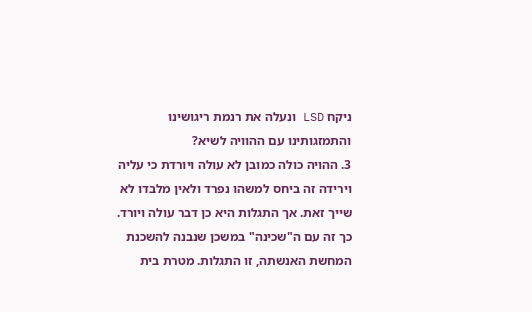ניקח LSD ונעלה את רנמת ריגושינו והתמזגותינו עם ההוויה לשיא?
3. ההויה כולה כמובן לא עולה ויורדת כי עליה וירידה זה ביחס למשהו נפרד ולאין מלבדו לא שייך זאת. אך התגלות היא כן דבר עולה ויורד. כך זה עם ה"שכינה" במשכן שנבנה להשכנת המחשת האנשתה, זו התגלות. מטרת בית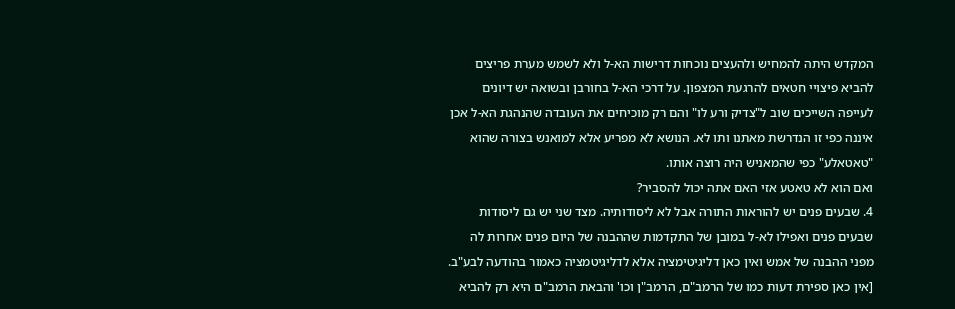המקדש היתה להמחיש ולהעצים נוכחות דרישות הא-ל ולא לשמש מערת פריצים להביא פיצויי חטאים להרגעת המצפון. על דרכי הא-ל בחורבן ובשואה יש דיונים לעייפה השייכים שוב ל"צדיק ורע לו" והם רק מוכיחים את העובדה שהנהגת הא-ל אכן איננה כפי זו הנדרשת מאתנו ותו לא. הנושא לא מפריע אלא למואנש בצורה שהוא "טאטאלע" כפי שהמאניש היה רוצה אותו.
ואם הוא לא טאטע אזי האם אתה יכול להסביר?
4. שבעים פנים יש להוראות התורה אבל לא ליסודותיה. מצד שני יש גם ליסודות שבעים פנים ואפילו לא-ל במובן של התקדמות שההבנה של היום פנים אחרות לה מפני ההבנה של אמש ואין כאן דליגיטימציה אלא לדליגיטמציה כאמור בהודעה לבע"ב. [אין כאן ספירת דעות כמו של הרמב"ם, הרמב"ן וכו' והבאת הרמב"ם היא רק להביא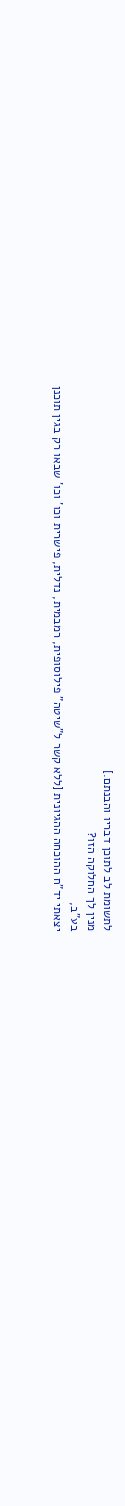לתשומת לב לתוכן דבריו והבנתם.]
מנין לך החלוקה הזו?
בע"ב,
יצאתי יד"ח ההוכחה ההגיונית [ללא קשר ל"שיטה" פילוסופית, רמבמית, נדלית, פישרית וכו' וכו' שבאו רק בגין תוכנן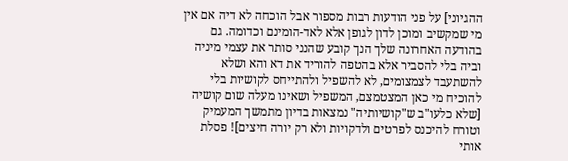ההגיוני] על פני הודעות רבות מספור אבל הוכחה לא דיה אם אין מי שמקשיב ומוכן לדון לגופן אלא לאד-הומינם וכדומה. גם בהודעה האחרונה שלך הנך קובע שהנני סותר את עצמי מיניה וביה בלי להסביר אלא בהטפה להוריד את דא והא ושלא להשתעבד לצמצומים, לא להשפיל ולהתייחס לקושיות בלי להוכיח מי כאן המצטמצם, המשפיל ושאינו מעלה שום קושיה [שלא כלעו"ב ש"קושיותיה" נמצאות בדיון מתמשך המעמיק וטורח להיכנס לפרטים ולדקויות ולא רק יורה חיצים]! פסלת אותי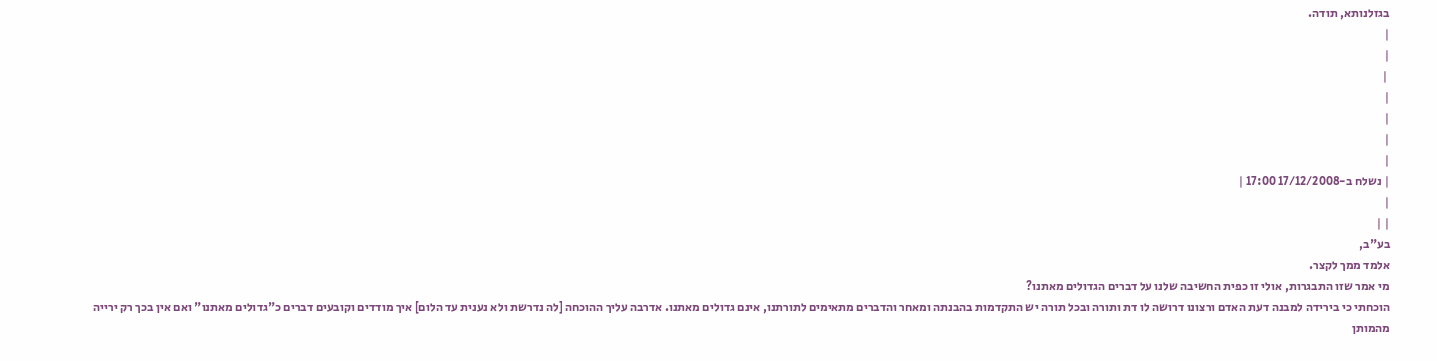בגזלנותא, תודה.
|
|
 |
|
|
|
|
| נשלח ב-17/12/2008 17:00 |
|
| |
בע"ב,
אלמד ממך לקצר.
מי אמר שזו התבגרות, אולי זו כפית החשיבה שלנו על דברים הגדולים מאתנו?
הוכחתי כי בירידה למבנה דעת האדם ורצונו דרושה לו דת ותורה ובכל תורה יש התקדמות בהבנתה ומאחר והדברים מתאימים לתורתנו, אינם גדולים מאתנו. אדרבה עליך ההוכחה [לה נדרשת ולא נענית עד הלום] איך מודדים וקובעים דברים כ"גדולים מאתנו" ואם אין בכך רק ירייה מהמותן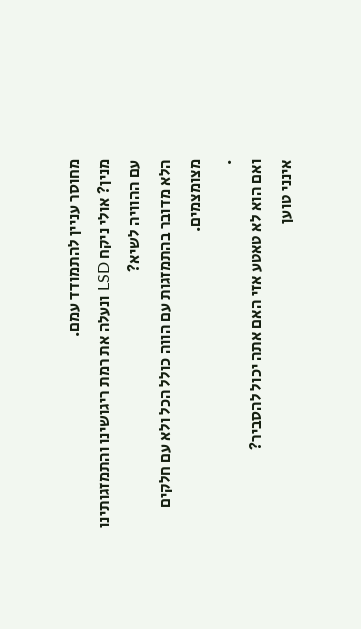מחוסר עניין להתמודד עמם.
מנין? אולי ניקח LSD ונעלה את רמת ריגושינו והתמזגותינו עם ההוויה לשיא?
הלא מדובר בהתמזגות עם הווה כולל הכל ולא עם חלקים מצומצמים.
.
ואם הוא לא טאטע אזי האם אתה יכול להסביר?
אינני טוען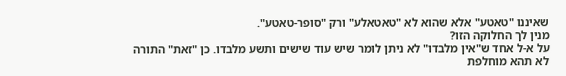שאיננו "טאטע" אלא שהוא לא "טאטאלע" ורק "סופר-טאטע".
מנין לך החלוקה הזו?
על א-ל אחד ש"אין מלבדו" לא ניתן לומר שיש עוד שישים ותשע מלבדו. כן "זאת" התורה לא תהא מוחלפת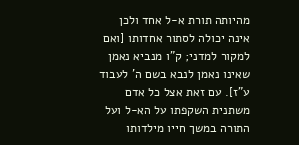מהיותה תורת א-ל אחד ולכן אינה יכולה לסתור אחדותו [ואם למקור למדני; ק"ו מנביא נאמן שאינו נאמן לנבא בשם ה' לעבוד ע"ז]. עם זאת אצל כל אדם משתנית השקפתו על הא-ל ועל התורה במשך חייו מילדותו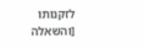לזקנותו [והשאלה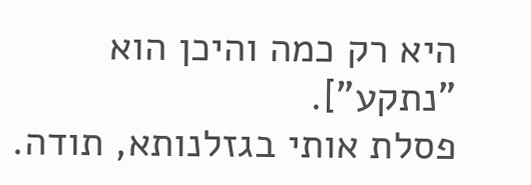היא רק כמה והיכן הוא "נתקע"].
פסלת אותי בגזלנותא, תודה.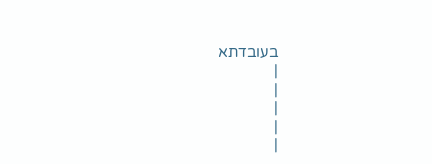בעובדתא
|
|
|
|
|